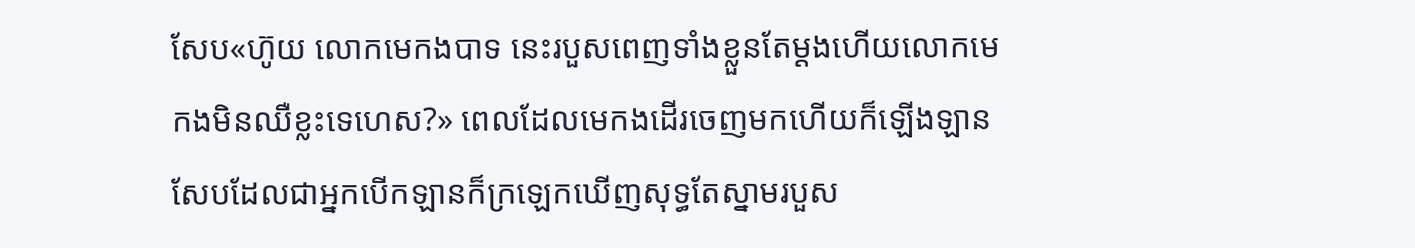សែប«ហ៊ូយ លោកមេកងបាទ នេះរបួសពេញទាំងខ្លួនតែម្ដងហើយលោកមេកងមិនឈឺខ្លះទេហេស?» ពេលដែលមេកងដើរចេញមកហើយក៏ឡើងឡាន សែបដែលជាអ្នកបើកឡានក៏ក្រឡេកឃើញសុទ្ធតែស្នាមរបួស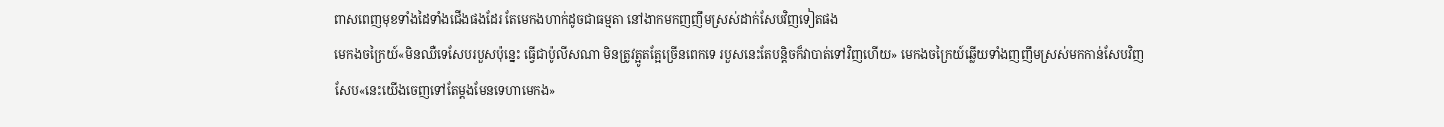ពាសពេញមុខទាំងដៃទាំងជើងផងដែរ តែមេកងហាក់ដូចជាធម្មតា នៅងាកមកញញឹមស្រស់ដាក់សែបវិញទៀតផង
មេកងចក្រៃយ៍«មិនឈឺទេសែបរបួសប៉ុន្នេះ ធ្វើជាប៉ូលីសណា មិនត្រូវត្អូតត្អែច្រើនពេកទេ របួសនេះតែបន្តិចក៏វាបាត់ទៅវិញហើយ» មេកងចក្រៃយ៍ឆ្លើយទាំងញញឹមស្រស់មកកាន់សែបវិញ
សែប«នេះយើងចេញទៅតែម្ដងមែនទេហាមេកង»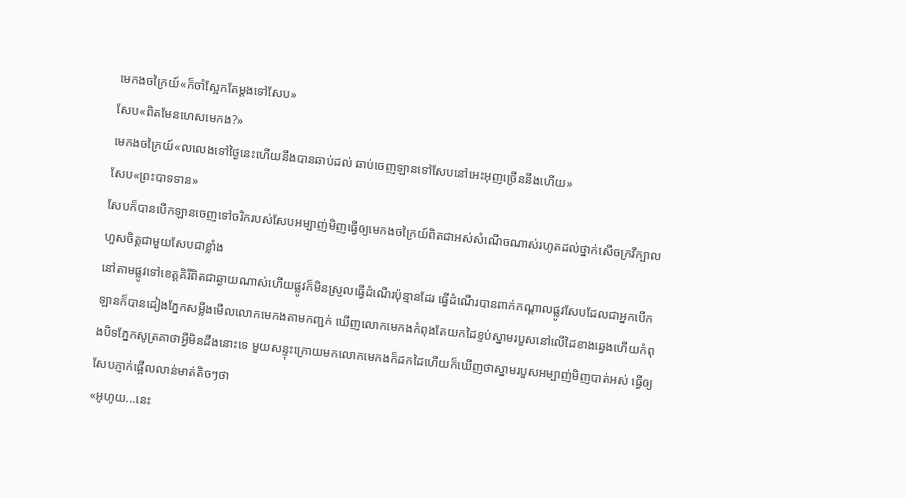មេកងចក្រៃយ៍«ក៏ចាំស្អែកតែម្ដងទៅសែប»
សែប«ពិតមែនហេសមេកង?»
មេកងចក្រៃយ៍«លលេងទៅថ្ងៃនេះហើយនឹងបានឆាប់ដល់ ឆាប់ចេញឡានទៅសែបនៅអេះអុញច្រើននឹងហើយ»
សែប«ព្រះបាទទាន»
សែបក៏បានបើកឡានចេញទៅចរិករបស់សែបអម្បាញ់មិញធ្វើឲ្យមេកងចក្រៃយ៍ពិតជាអស់សំណើចណាស់រហូតដល់ថ្នាក់សើចក្រវីក្បាលហួសចិត្តជាមួយសែបជាខ្លាំង
នៅតាមផ្លូវទៅខេត្តគិរីពិតជាឆ្ងាយណាស់ហើយផ្លូវក៏មិនស្រួលធ្វើដំណើរប៉ុន្មានដែរ ធ្វើដំណើរបានពាក់កណ្ដាលផ្លូវសែបដែលជាអ្នកបើកឡានក៏បានដៀងភ្នែកសម្លឹងមើលលោកមេកងតាមកញ្ជក់ ឃើញលោកមេកងកំពុងតែយកដៃខ្ទប់ស្នាមរបួសនៅលើដៃខាងឆ្វេងហើយកំពុងបិទភ្នែកសូត្រគាថាអ្វីមិនដឹងនោះទេ មួយសន្ទុះក្រោយមកលោកមេកងក៏ដកដៃហើយក៏ឃើញថាស្នាមរបួសអម្បាញ់មិញបាត់អស់ ធ្វើឲ្យសែបភ្ញាក់ផ្អើលលាន់មាត់តិចៗថា
«អូហូយ...នេះ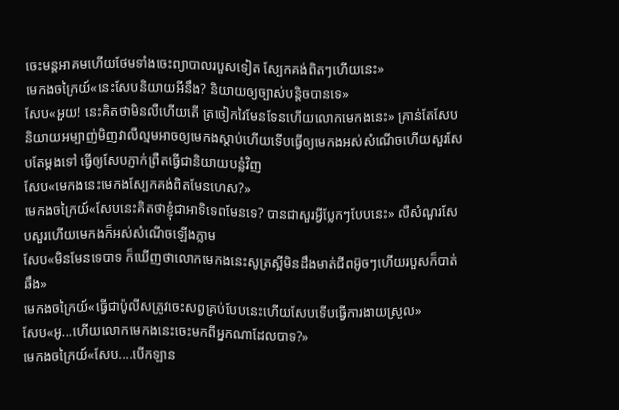ចេះមន្ដអាគមហើយថែមទាំងចេះព្យាបាលរបួសទៀត ស្បែកគង់ពិតៗហើយនេះ»
មេកងចក្រៃយ៍«នេះសែបនិយាយអីនឹង? និយាយឲ្យច្បាស់បន្តិចបានទេ»
សែប«អួយ! នេះគិតថាមិនលឺហើយតើ ត្រចៀកវៃមែនទែនហើយលោកមេកងនេះ» គ្រាន់តែសែបនិយាយអម្បាញ់មិញវាលឺល្មមអាចឲ្យមេកងស្ដាប់ហើយទើបធ្វើឲ្យមេកងអស់សំណើចហើយសួរសែបតែម្ដងទៅ ធ្វើឲ្យសែបភ្ញាក់ព្រឺតធ្វើជានិយាយបន្លំវិញ
សែប«មេកងនេះមេកងស្បែកគង់ពិតមែនហេស?»
មេកងចក្រៃយ៍«សែបនេះគិតថាខ្ញុំជាអាទិទេពមែនទេ? បានជាសួរអ្វីប្លែកៗបែបនេះ» លឺសំណួរសែបសួរហើយមេកងក៏អស់សំណើចឡើងភ្លាម
សែប«មិនមែនទេបាទ ក៏ឃើញថាលោកមេកងនេះសូត្រស្អីមិនដឹងមាត់ជីពអ៊ូចៗហើយរបួសក៏បាត់ឆឹង»
មេកងចក្រៃយ៍«ធ្វើជាប៉ូលីសត្រូវចេះសព្វគ្រប់បែបនេះហើយសែបទើបធ្វើការងាយស្រួល»
សែប«អូ...ហើយលោកមេកងនេះចេះមកពីអ្នកណាដែលបាទ?»
មេកងចក្រៃយ៍«សែប....បើកឡាន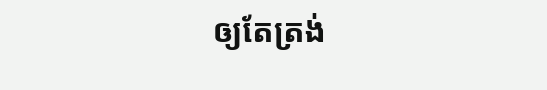ឲ្យតែត្រង់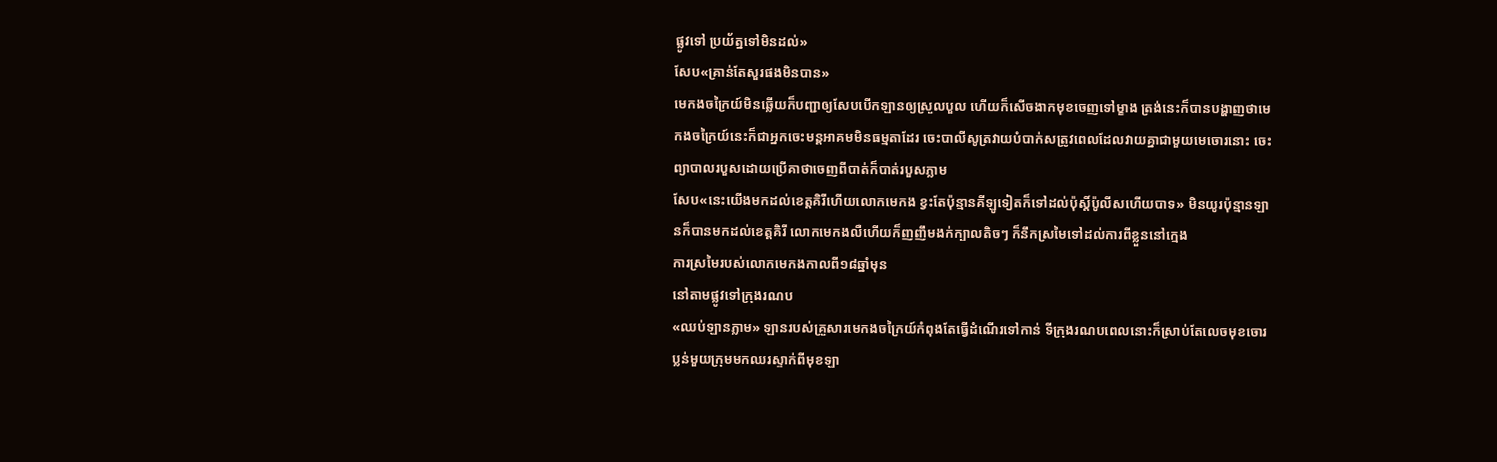ផ្លូវទៅ ប្រយ័ត្នទៅមិនដល់»
សែប«គ្រាន់តែសួរផងមិនបាន»
មេកងចក្រៃយ៍មិនឆ្លើយក៏បញ្ជាឲ្យសែបបើកឡានឲ្យស្រួលបួល ហើយក៏សើចងាកមុខចេញទៅម្ខាង ត្រង់នេះក៏បានបង្ហាញថាមេកងចក្រៃយ៍នេះក៏ជាអ្នកចេះមន្ដអាគមមិនធម្មតាដែរ ចេះបាលីសូត្រវាយបំបាក់សត្រូវពេលដែលវាយគ្នាជាមួយមេចោរនោះ ចេះព្យាបាលរបួសដោយប្រើគាថាចេញពីបាត់ក៏បាត់របួសភ្លាម
សែប«នេះយើងមកដល់ខេត្តគិរីហើយលោកមេកង ខ្វះតែប៉ុន្មានគីឡូទៀតក៏ទៅដល់ប៉ុស្តិ៍ប៉ូលីសហើយបាទ» មិនយូរប៉ុន្មានឡានក៏បានមកដល់ខេត្តគិរី លោកមេកងលឺហើយក៏ញញឹមងក់ក្បាលតិចៗ ក៏នឹកស្រមៃទៅដល់ការពីខ្លួននៅក្មេង
ការស្រមៃរបស់លោកមេកងកាលពី១៨ឆ្នាំមុន
នៅតាមផ្លូវទៅក្រុងរណប
«ឈប់ឡានភ្លាម» ឡានរបស់គ្រួសារមេកងចក្រៃយ៍កំពុងតែធ្វើដំណើរទៅកាន់ ទីក្រុងរណបពេលនោះក៏ស្រាប់តែលេចមុខចោរប្លន់មួយក្រុមមកឈរស្ទាក់ពីមុខឡា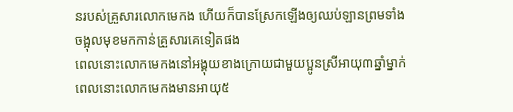នរបស់គ្រួសារលោកមេកង ហើយក៏បានស្រែកឡើងឲ្យឈប់ឡានព្រមទាំងចង្អុលមុខមកកាន់គ្រួសារគេទៀតផង
ពេលនោះលោកមេកងនៅអង្គុយខាងក្រោយជាមួយប្អូនស្រីអាយុ៣ឆ្នាំម្នាក់ពេលនោះលោកមេកងមានអាយុ៥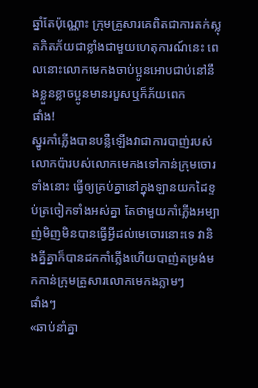ឆ្នាំតែប៉ុណ្ណោះ ក្រុមគ្រួសារគេពិតជាការតក់ស្លុតភិតភ័យជាខ្លាំងជាមួយហេតុការណ៍នេះ ពេលនោះលោកមេកងចាប់ប្អូនអោបជាប់នៅនឹងខ្លួនខ្លាចប្អូនមានរបួសឬក៏ភ័យពេក
ផាំង!
ស្នូរកាំភ្លើងបានបន្លឺឡើងវាជាការបាញ់របស់លោកប៉ារបស់លោកមេកងទៅកាន់ក្រុមចោរទាំងនោះ ធ្វើឲ្យគ្រប់គ្នានៅក្នុងឡានយកដៃខ្ទប់ត្រចៀកទាំងអស់គ្នា តែថាមួយកាំភ្លើងអម្បាញ់មិញមិនបានធ្វើអ្វីដល់មេចោរនោះទេ វានិងគ្នីគ្នាក៏បានដកកាំភ្លើងហើយបាញ់តម្រង់មកកាន់ក្រុមគ្រួសារលោកមេកងភ្លាមៗ
ផាំងៗ
«ឆាប់នាំគ្នា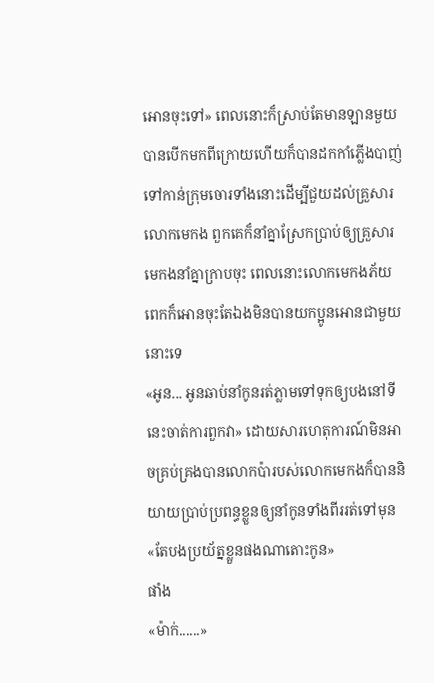អោនចុះទៅ» ពេលនោះក៏ស្រាប់តែមានឡានមួយបានបើកមកពីក្រោយហើយក៏បានដកកាំភ្លើងបាញ់ទៅកាន់ក្រុមចោរទាំងនោះដើម្បីជួយដល់គ្រួសារលោកមេកង ពួកគេក៏នាំគ្នាស្រែកប្រាប់ឲ្យគ្រួសារមេកងនាំគ្នាក្រាបចុះ ពេលនោះលោកមេកងភ័យពេកក៏អោនចុះតែឯងមិនបានយកប្អូនអោនជាមួយនោះទេ
«អូន... អូនឆាប់នាំកូនរត់ភ្លាមទៅទុកឲ្យបងនៅទីនេះចាត់ការពួកវា» ដោយសារហេតុការណ៍មិនអាចគ្រប់គ្រងបានលោកប៉ារបស់លោកមេកងក៏បាននិយាយប្រាប់ប្រពន្ធខ្លួនឲ្យនាំកូនទាំងពីររត់ទៅមុន
«តែបងប្រយ័ត្នខ្លួនផងណាតោះកូន»
ផាំង
«ម៉ាក់......»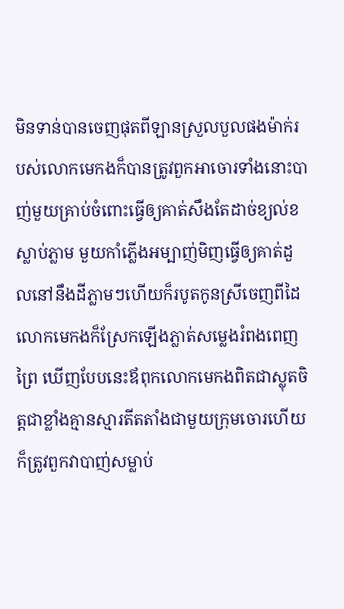មិនទាន់បានចេញផុតពីឡានស្រួលបួលផងម៉ាក់របស់លោកមេកងក៏បានត្រូវពួកអាចោរទាំងនោះបាញ់មួយគ្រាប់ចំពោះធ្វើឲ្យគាត់សឹងតែដាច់ខ្យល់ខស្លាប់ភ្លាម មួយកាំភ្លើងអម្បាញ់មិញធ្វើឲ្យគាត់ដួលនៅនឹងដីភ្លាមៗហើយក៏របូតកូនស្រីចេញពីដៃ លោកមេកងក៏ស្រែកឡើងភ្លាត់សម្លេងរំពងពេញព្រៃ ឃើញបែបនេះឪពុកលោកមេកងពិតជាស្លុតចិត្តជាខ្លាំងគ្មានស្មារតីតតាំងជាមួយក្រុមចោរហើយក៏ត្រូវពួកវាបាញ់សម្លាប់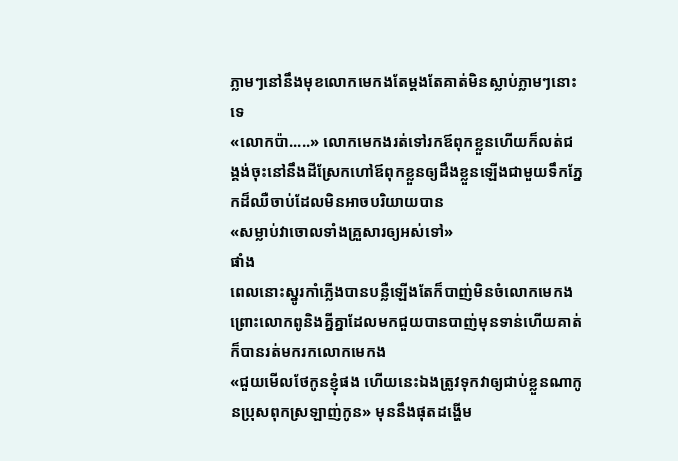ភ្លាមៗនៅនឹងមុខលោកមេកងតែម្ដងតែគាត់មិនស្លាប់ភ្លាមៗនោះទេ
«លោកប៉ា.....» លោកមេកងរត់ទៅរកឪពុកខ្លួនហើយក៏លត់ជង្គង់ចុះនៅនឹងដីស្រែកហៅឪពុកខ្លួនឲ្យដឹងខ្លួនឡើងជាមួយទឹកភ្នែកដ៏ឈឺចាប់ដែលមិនអាចបរិយាយបាន
«សម្លាប់វាចោលទាំងគ្រួសារឲ្យអស់ទៅ»
ផាំង
ពេលនោះស្នូរកាំភ្លើងបានបន្លឺឡើងតែក៏បាញ់មិនចំលោកមេកងព្រោះលោកពូនិងគ្នីគ្នាដែលមកជួយបានបាញ់មុនទាន់ហើយគាត់ក៏បានរត់មករកលោកមេកង
«ជួយមើលថែកូនខ្ញុំផង ហើយនេះឯងត្រូវទុកវាឲ្យជាប់ខ្លួនណាកូនប្រុសពុកស្រឡាញ់កូន» មុននឹងផុតដង្ហើម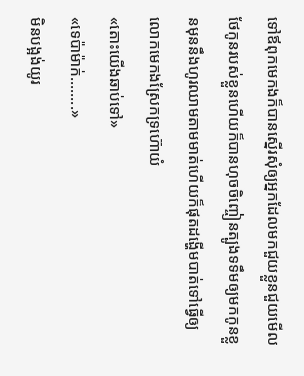ទៅឪពុកមេកងក៏បានស្នើរសុំឲ្យអ្នកដែលមកជួយខ្លួនជួយមើលថែកូនរបស់ខ្លួនហើយក៏បានហុចចិញ្ចៀនត្បូងទទឹមឲ្យមកកូនខ្លួនមុននឹងហូរឈាមតាមមាត់ហើយក៏ផុតដង្ហើមបាត់ទៅធ្វើឲ្យ លោកមេកងស្រែកទ្រហ៊ោយំ
«តោះយើងឆាប់ទៅ»
«ទេប៉ាម៉ាក់........»
មិនបង្អង់យូរ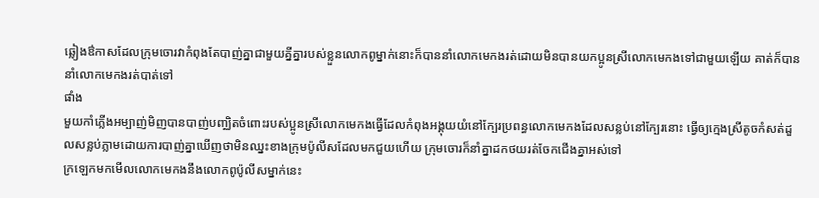ឆ្លៀងឳកាសដែលក្រុមចោរវាកំពុងតែបាញ់គ្នាជាមួយគ្នីគ្នារបស់ខ្លួនលោកពូម្នាក់នោះក៏បាននាំលោកមេកងរត់ដោយមិនបានយកប្អូនស្រីលោកមេកងទៅជាមួយឡើយ គាត់ក៏បាននាំលោកមេកងរត់បាត់ទៅ
ផាំង
មួយកាំភ្លើងអម្បាញ់មិញបានបាញ់បញ្ឈិតចំពោះរបស់ប្អូនស្រីលោកមេកងធ្វើដែលកំពុងអង្គុយយំនៅក្បែរប្រពន្ធលោកមេកងដែលសន្លប់នៅក្បែរនោះ ធ្វើឲ្យក្មេងស្រីតូចកំសត់ដួលសន្លប់ភ្លាមដោយការបាញ់គ្នាឃើញថាមិនឈ្នះខាងក្រុមប៉ូលីសដែលមកជួយហើយ ក្រុមចោរក៏នាំគ្នាដកថយរត់ចែកជើងគ្នាអស់ទៅ
ក្រឡេកមកមើលលោកមេកងនឹងលោកពូប៉ូលីសម្នាក់នេះ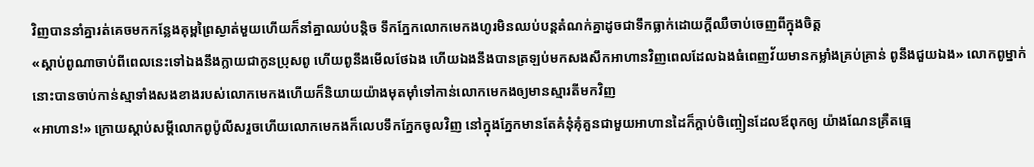វិញបាននាំគ្នារត់គេចមកកន្លែងគុម្ពព្រៃស្ងាត់មួយហើយក៏នាំគ្នាឈប់បន្តិច ទឹកភ្នែកលោកមេកងហូរមិនឈប់បន្តតំណក់គ្នាដូចជាទឹកធ្លាក់ដោយក្ដីឈឺចាប់ចេញពីក្នុងចិត្ត
«ស្ដាប់ពូណាចាប់ពីពេលនេះទៅឯងនឹងក្លាយជាកូនប្រុសពូ ហើយពូនឹងមើលថែឯង ហើយឯងនឹងបានត្រឡប់មកសងសឹកអាហានវិញពេលដែលឯងធំពេញវ័យមានកម្លាំងគ្រប់គ្រាន់ ពូនឹងជួយឯង» លោកពូម្នាក់នោះបានចាប់កាន់ស្មាទាំងសងខាងរបស់លោកមេកងហើយក៏និយាយយ៉ាងមុតម៉ាំទៅកាន់លោកមេកងឲ្យមានស្មារតីមកវិញ
«អាហាន!» ក្រោយស្ដាប់សម្ដីលោកពូប៉ូលីសរួចហើយលោកមេកងក៏លេបទឹកភ្នែកចូលវិញ នៅក្នុងភ្នែកមានតែគំនុំគុំគួនជាមួយអាហានដៃក៏ក្ដាប់ចិញ្ចៀនដែលឪពុកឲ្យ យ៉ាងណែនគ្រឺតធ្មេ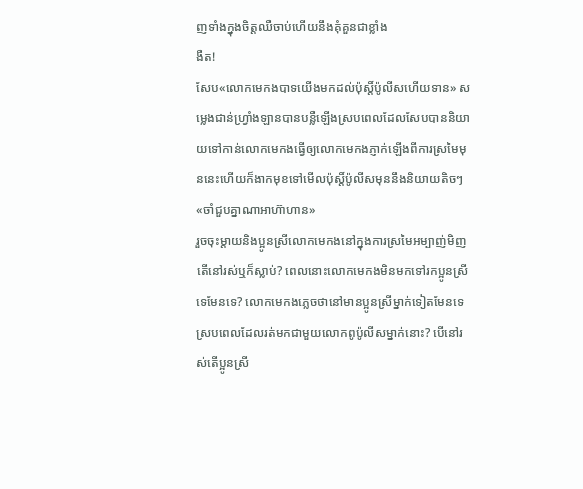ញទាំងក្នុងចិត្តឈឺចាប់ហើយនឹងគុំគួនជាខ្លាំង
ងឺត!
សែប«លោកមេកងបាទយើងមកដល់ប៉ុស្តិ៍ប៉ូលីសហើយទាន» សម្លេងជាន់ហ្វ្រាំងឡានបានបន្លឺឡើងស្របពេលដែលសែបបាននិយាយទៅកាន់លោកមេកងធ្វើឲ្យលោកមេកងភ្ញាក់ឡើងពីការស្រមៃមុននេះហើយក៏ងាកមុខទៅមើលប៉ុស្តិ៍ប៉ូលីសមុននឹងនិយាយតិចៗ
«ចាំជួបគ្នាណាអាហ៊ាហាន»
រួចចុះម្ដាយនិងប្អូនស្រីលោកមេកងនៅក្នុងការស្រមៃអម្បាញ់មិញតើនៅរស់ឬក៏ស្លាប់? ពេលនោះលោកមេកងមិនមកទៅរកប្អូនស្រីទេមែនទេ? លោកមេកងភ្លេចថានៅមានប្អូនស្រីម្នាក់ទៀតមែនទេស្របពេលដែលរត់មកជាមួយលោកពូប៉ូលីសម្នាក់នោះ? បើនៅរស់តើប្អូនស្រី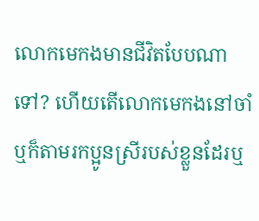លោកមេកងមានជីវិតបែបណាទៅ? ហើយតើលោកមេកងនៅចាំឬក៏តាមរកប្អូនស្រីរបស់ខ្លួនដែរឬ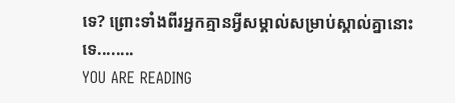ទេ? ព្រោះទាំងពីរអ្នកគ្មានអ្វីសម្គាល់សម្រាប់ស្គាល់គ្នានោះទេ........
YOU ARE READING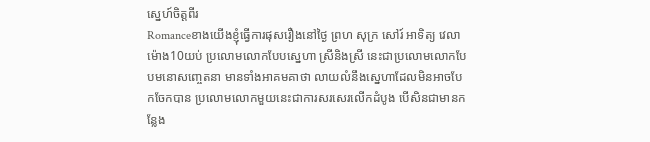ស្នេហ៍ចិត្តពីរ
Romanceខាងយើងខ្ញុំធ្វើការផុសរឿងនៅថ្ងៃ ព្រហ សុក្រ សៅរ៍ អាទិត្យ វេលាម៉ោង10យប់ ប្រលោមលោកបែបស្នេហា ស្រីនិងស្រី នេះជាប្រលោមលោកបែបមនោសញ្ចេតនា មានទាំងអាគមគាថា លាយលំនឹងស្នេហាដែលមិនអាចបែកចែកបាន ប្រលោមលោកមួយនេះជាការសរសេរលើកដំបូង បើសិនជាមានកន្លែង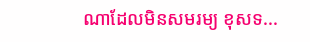ណាដែលមិនសមរម្យ ខុសទ...